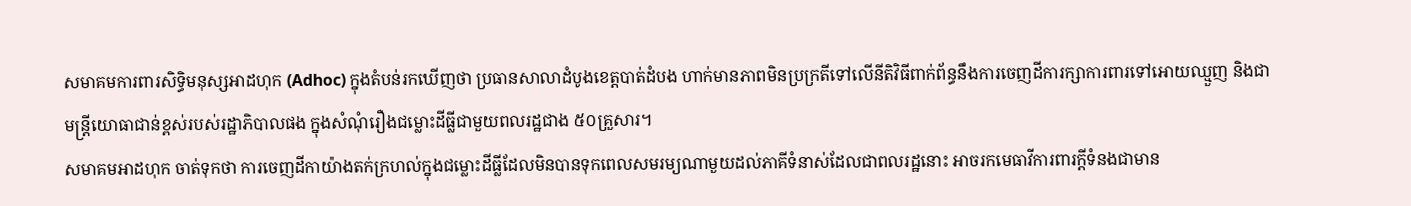សមាគមការពារសិទ្ធិមនុស្សអាដហុក (Adhoc) ក្នុងតំបន់រកឃើញថា ប្រធានសាលាដំបូងខេត្តបាត់ដំបង ហាក់មានភាពមិនប្រក្រតីទៅលើនីតិវិធីពាក់ព័ន្ធនឹងការចេញដីការក្សាការពារទៅអោយឈ្មួញ និងជាមន្ត្រីយោធាជាន់ខ្ពស់របស់រដ្ឋាភិបាលផង ក្នុងសំណុំរឿងជម្លោះដីធ្លីជាមួយពលរដ្ឋជាង ៥០គ្រួសារ។
សមាគមអាដហុក ចាត់ទុកថា ការចេញដីកាយ៉ាងតក់ក្រហល់ក្នុងជម្លោះដីធ្លីដែលមិនបានទុកពេលសមរម្យណាមួយដល់ភាគីទំនាស់ដែលជាពលរដ្ឋនោះ អាចរកមេធាវីការពារក្តីទំនងជាមាន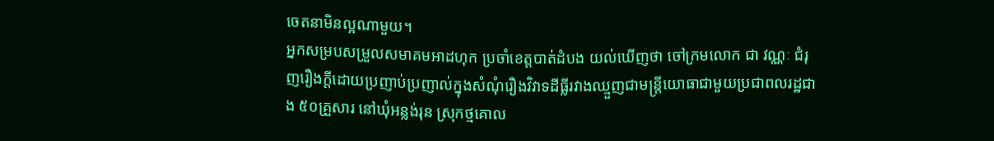ចេតនាមិនល្អណាមួយ។
អ្នកសម្របសម្រួលសមាគមអាដហុក ប្រចាំខេត្តបាត់ដំបង យល់ឃើញថា ចៅក្រមលោក ជា វណ្ណៈ ជំរុញរឿងក្ដីដោយប្រញាប់ប្រញាល់ក្នុងសំណុំរឿងវិវាទដីធ្លីរវាងឈ្មួញជាមន្ត្រីយោធាជាមួយប្រជាពលរដ្ឋជាង ៥០គ្រួសារ នៅឃុំអន្លង់រុន ស្រុកថ្មគោល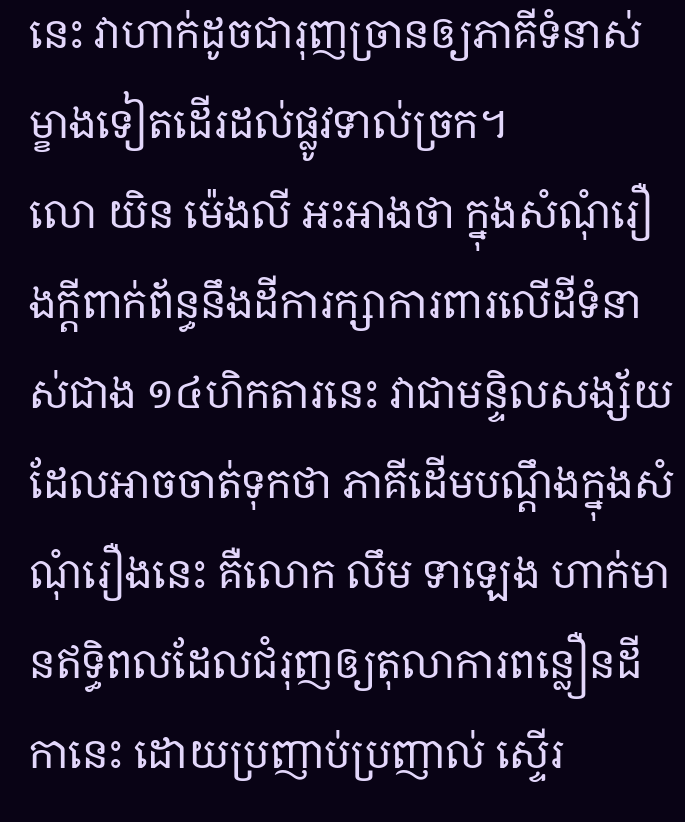នេះ វាហាក់ដូចជារុញច្រានឲ្យភាគីទំនាស់ម្ខាងទៀតដើរដល់ផ្លូវទាល់ច្រក។
លោ យិន ម៉េងលី អះអាងថា ក្នុងសំណុំរឿងក្ដីពាក់ព័ន្ធនឹងដីការក្សាការពារលើដីទំនាស់ជាង ១៤ហិកតារនេះ វាជាមន្ទិលសង្ស័យដែលអាចចាត់ទុកថា ភាគីដើមបណ្ដឹងក្នុងសំណុំរឿងនេះ គឺលោក លឹម ទាឡេង ហាក់មានឥទ្ធិពលដែលជំរុញឲ្យតុលាការពន្លឿនដីកានេះ ដោយប្រញាប់ប្រញាល់ ស្ទើរ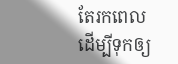តែរកពេលដើម្បីទុកឲ្យ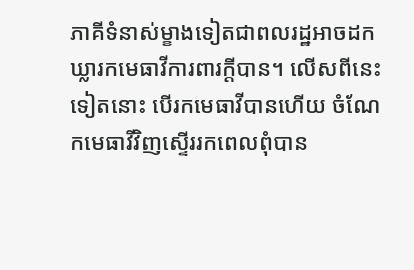ភាគីទំនាស់ម្ខាងទៀតជាពលរដ្ឋអាចដកឃ្លារកមេធាវីការពារក្ដីបាន។ លើសពីនេះទៀតនោះ បើរកមេធាវីបានហើយ ចំណែកមេធាវីវិញស្ទើររកពេលពុំបាន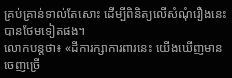គ្រប់គ្រាន់ទាល់តែសោះ ដើម្បីពិនិត្យលើសំណុំរឿងនេះបានថែមទៀតផង។
លោកបន្តថា៖ «ដីការក្សាការពារនេះ យើងឃើញមានចេញច្រើ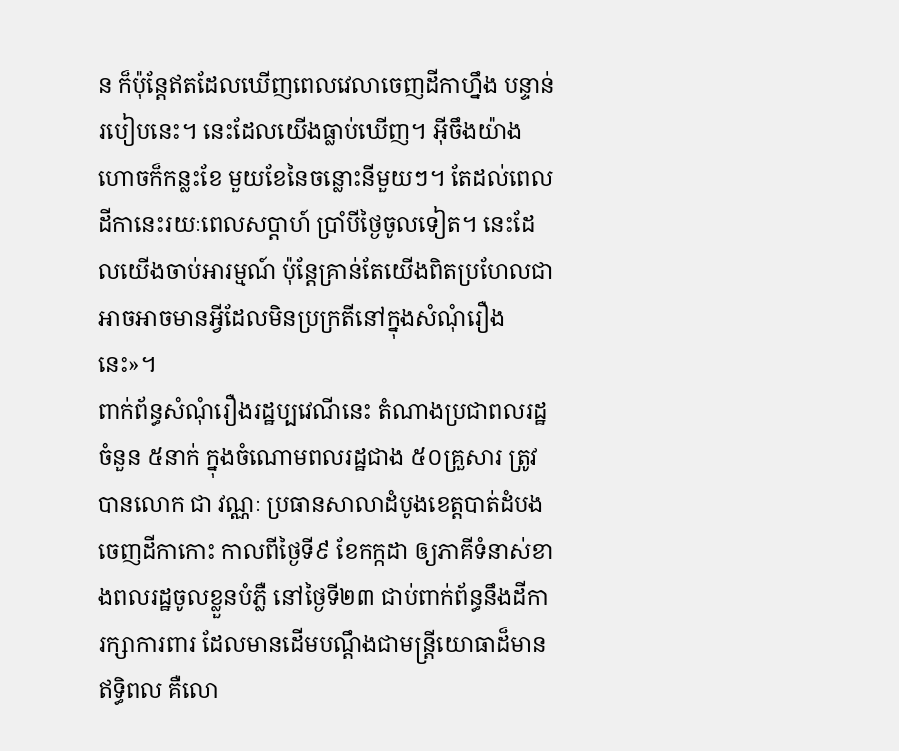ន ក៏ប៉ុន្តែឥតដែលឃើញពេលវេលាចេញដីកាហ្នឹង បន្ទាន់របៀបនេះ។ នេះដែលយើងធ្លាប់ឃើញ។ អ៊ីចឹងយ៉ាងហោចក៏កន្លះខែ មួយខែនៃចន្លោះនីមួយៗ។ តែដល់ពេលដីកានេះរយៈពេលសប្ដាហ៍ ប្រាំបីថ្ងៃចូលទៀត។ នេះដែលយើងចាប់អារម្មណ៍ ប៉ុន្តែគ្រាន់តែយើងពិតប្រហែលជាអាចអាចមានអ្វីដែលមិនប្រក្រតីនៅក្នុងសំណុំរឿងនេះ»។
ពាក់ព័ន្ធសំណុំរឿងរដ្ឋប្បវេណីនេះ តំណាងប្រជាពលរដ្ឋចំនួន ៥នាក់ ក្នុងចំណោមពលរដ្ឋជាង ៥០គ្រួសារ ត្រូវបានលោក ជា វណ្ណៈ ប្រធានសាលាដំបូងខេត្តបាត់ដំបង ចេញដីកាកោះ កាលពីថ្ងៃទី៩ ខែកក្កដា ឲ្យភាគីទំនាស់ខាងពលរដ្ឋចូលខ្លួនបំភ្លឺ នៅថ្ងៃទី២៣ ជាប់ពាក់ព័ន្ធនឹងដីការក្សាការពារ ដែលមានដើមបណ្ដឹងជាមន្ត្រីយោធាដ៏មានឥទ្ធិពល គឺលោ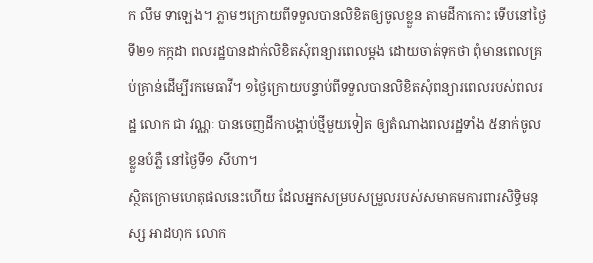ក លឹម ទាឡេង។ ភ្លាមៗក្រោយពីទទួលបានលិខិតឲ្យចូលខ្លួន តាមដីកាកោះ ទើបនៅថ្ងៃទី២១ កក្កដា ពលរដ្ឋបានដាក់លិខិតសុំពន្យារពេលម្ដង ដោយចាត់ទុកថា ពុំមានពេលគ្រប់គ្រាន់ដើម្បីរកមេធាវី។ ១ថ្ងៃក្រោយបន្ទាប់ពីទទួលបានលិខិតសុំពន្យារពេលរបស់ពលរដ្ឋ លោក ជា វណ្ណៈ បានចេញដីកាបង្គាប់ថ្មីមួយទៀត ឲ្យតំណាងពលរដ្ឋទាំង ៥នាក់ចូលខ្លួនបំភ្លឺ នៅថ្ងៃទី១ សីហា។
ស្ថិតក្រោមហេតុផលនេះហើយ ដែលអ្នកសម្របសម្រួលរបស់សមាគមការពារសិទ្ធិមនុស្ស អាដហុក លោក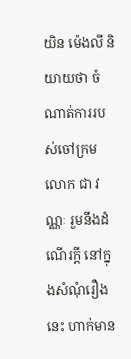យិន ម៉េងលី និយាយថា ចំណាត់ការរបស់ចៅក្រម លោក ជា វណ្ណៈ រួមនឹងដំណើរក្តី នៅក្នុងសំណុំរឿងនេះ ហាក់មាន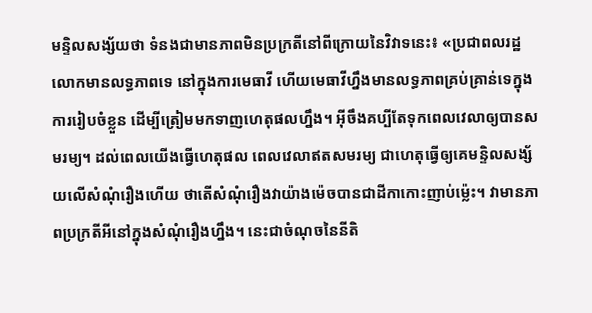មន្ទិលសង្ស័យថា ទំនងជាមានភាពមិនប្រក្រតីនៅពីក្រោយនៃវិវាទនេះ៖ «ប្រជាពលរដ្ឋលោកមានលទ្ធភាពទេ នៅក្នុងការមេធាវី ហើយមេធាវីហ្នឹងមានលទ្ធភាពគ្រប់គ្រាន់ទេក្នុងការរៀបចំខ្លួន ដើម្បីត្រៀមមកទាញហេតុផលហ្នឹង។ អ៊ីចឹងគប្បីតែទុកពេលវេលាឲ្យបានសមរម្យ។ ដល់ពេលយើងធ្វើហេតុផល ពេលវេលាឥតសមរម្យ ជាហេតុធ្វើឲ្យគេមន្ទិលសង្ស័យលើសំណុំរឿងហើយ ថាតើសំណុំរឿងវាយ៉ាងម៉េចបានជាដីកាកោះញាប់ម្ល៉េះ។ វាមានភាពប្រក្រតីអីនៅក្នុងសំណុំរឿងហ្នឹង។ នេះជាចំណុចនៃនីតិ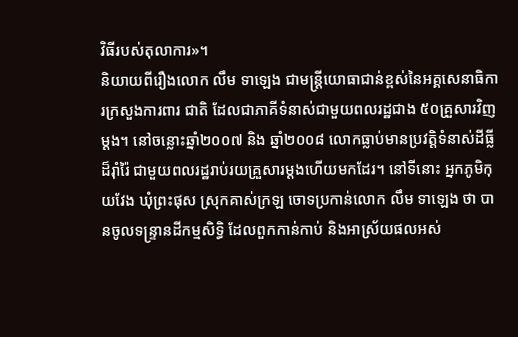វិធីរបស់តុលាការ»។
និយាយពីរឿងលោក លឹម ទាឡេង ជាមន្ត្រីយោធាជាន់ខ្ពស់នៃអគ្គសេនាធិការក្រសួងការពារ ជាតិ ដែលជាភាគីទំនាស់ជាមួយពលរដ្ឋជាង ៥០គ្រួសារវិញម្ដង។ នៅចន្លោះឆ្នាំ២០០៧ និង ឆ្នាំ២០០៨ លោកធ្លាប់មានប្រវត្តិទំនាស់ដីធ្លីដ៏រ៉ាំរ៉ៃ ជាមួយពលរដ្ឋរាប់រយគ្រួសារម្ដងហើយមកដែរ។ នៅទីនោះ អ្នកភូមិកុយវែង ឃុំព្រះផុស ស្រុកគាស់ក្រឡ ចោទប្រកាន់លោក លឹម ទាឡេង ថា បានចូលទន្ទ្រានដីកម្មសិទ្ធិ ដែលពួកកាន់កាប់ និងអាស្រ័យផលអស់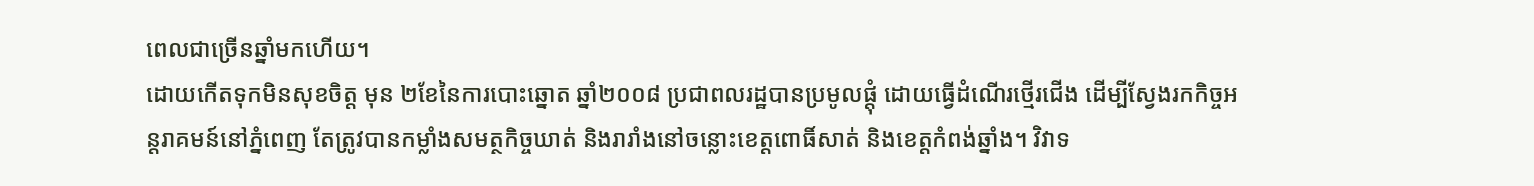ពេលជាច្រើនឆ្នាំមកហើយ។
ដោយកើតទុកមិនសុខចិត្ត មុន ២ខែនៃការបោះឆ្នោត ឆ្នាំ២០០៨ ប្រជាពលរដ្ឋបានប្រមូលផ្ដុំ ដោយធ្វើដំណើរថ្មើរជើង ដើម្បីស្វែងរកកិច្ចអន្តរាគមន៍នៅភ្នំពេញ តែត្រូវបានកម្លាំងសមត្ថកិច្ចឃាត់ និងរារាំងនៅចន្លោះខេត្តពោធិ៍សាត់ និងខេត្តកំពង់ឆ្នាំង។ វិវាទ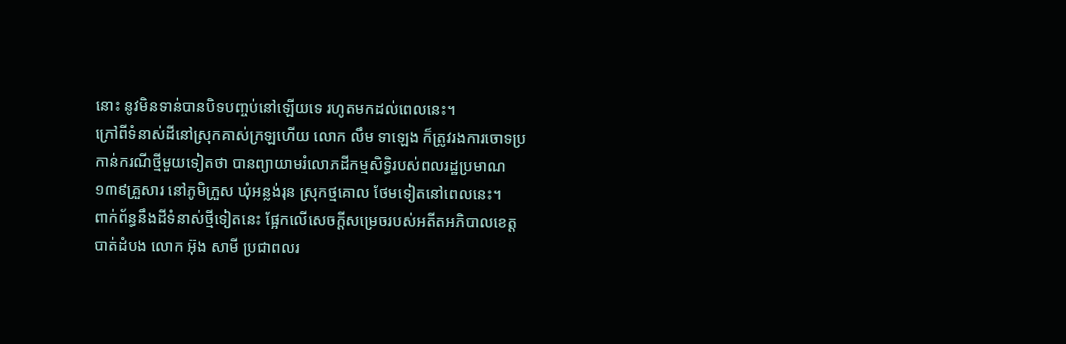នោះ នូវមិនទាន់បានបិទបញ្ចប់នៅឡើយទេ រហូតមកដល់ពេលនេះ។
ក្រៅពីទំនាស់ដីនៅស្រុកគាស់ក្រឡហើយ លោក លឹម ទាឡេង ក៏ត្រូវរងការចោទប្រកាន់ករណីថ្មីមួយទៀតថា បានព្យាយាមរំលោភដីកម្មសិទ្ធិរបស់ពលរដ្ឋប្រមាណ ១៣៩គ្រួសារ នៅភូមិក្រួស ឃុំអន្លង់រុន ស្រុកថ្មគោល ថែមទៀតនៅពេលនេះ។
ពាក់ព័ន្ធនឹងដីទំនាស់ថ្មីទៀតនេះ ផ្អែកលើសេចក្ដីសម្រេចរបស់អតីតអភិបាលខេត្តបាត់ដំបង លោក អ៊ុង សាមី ប្រជាពលរ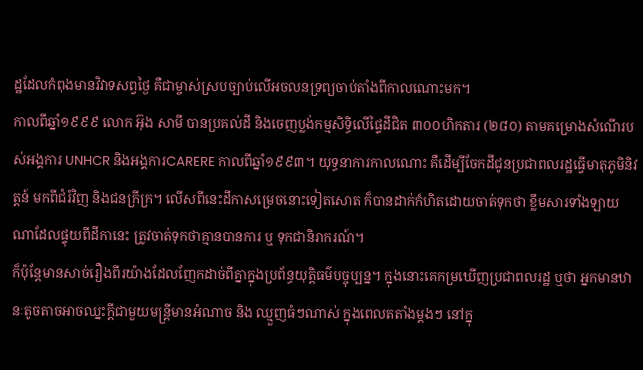ដ្ឋដែលកំពុងមានវិវាទសព្វថ្ងៃ គឺជាម្ចាស់ស្របច្បាប់លើអចលនទ្រព្យចាប់តាំងពីកាលណោះមក។
កាលពីឆ្នាំ១៩៩៩ លោក អ៊ុង សាមី បានប្រគល់ដី និងចេញប្លង់កម្មសិទ្ធិលើផ្ទៃដីជិត ៣០០ហិកតារ (២៨០) តាមគម្រោងសំណើរបស់អង្គការ UNHCR និងអង្គការCARERE កាលពីឆ្នាំ១៩៩៣។ យុទ្ធនាការកាលណោះ គឺដើម្បីចែកដីជូនប្រជាពលរដ្ឋធ្វើមាតុភូមិនិវត្តន៍ មកពីជំរំវិញ និងជនក្រីក្រ។ លើសពីនេះដីកាសម្រេចនោះទៀតសោត ក៏បានដាក់កំហិតដោយចាត់ទុកថា ខ្លឹមសារទាំងឡាយណាដែលផ្ទុយពីដីកានេះ ត្រូវចាត់ទុកថាគ្មានបានការ ឬ ទុកជានិរាករណ៍។
ក៏ប៉ុន្តែមានសាច់រឿងពីរយ៉ាងដែលញែកដាច់ពីគ្នាក្នុងប្រព័ន្ធយុត្តិធម៌បច្ចុប្បន្ន។ ក្នុងនោះគេកម្រឃើញប្រជាពលរដ្ឋ ឬថា អ្នកមានឋានៈតូចតាចអាចឈ្នះក្ដីជាមួយមន្ត្រីមានអំណាច និង ឈ្មួញធំៗណាស់ ក្នុងពេលតតាំងម្ដងៗ នៅក្នុ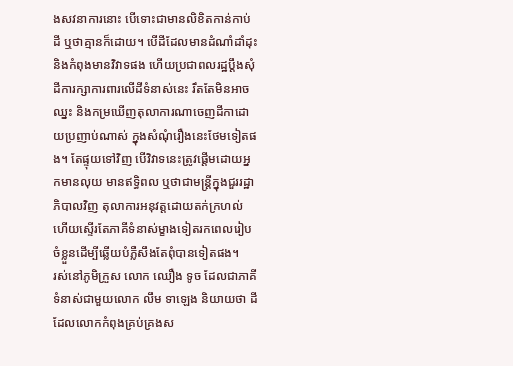ងសវនាការនោះ បើទោះជាមានលិខិតកាន់កាប់ដី ឬថាគ្មានក៏ដោយ។ បើដីដែលមានដំណាំដាំដុះ និងកំពុងមានវិវាទផង ហើយប្រជាពលរដ្ឋប្ដឹងសុំដីការក្សាការពារលើដីទំនាស់នេះ រឹតតែមិនអាចឈ្នះ និងកម្រឃើញតុលាការណាចេញដីកាដោយប្រញាប់ណាស់ ក្នុងសំណុំរឿងនេះថែមទៀតផង។ តែផ្ទុយទៅវិញ បើវិវាទនេះត្រូវផ្ដើមដោយអ្នកមានលុយ មានឥទ្ធិពល ឬថាជាមន្ត្រីក្នុងជួររដ្ឋាភិបាលវិញ តុលាការអនុវត្តដោយតក់ក្រហល់ ហើយស្ទើរតែភាគីទំនាស់ម្ខាងទៀតរកពេលរៀបចំខ្លួនដើម្បីឆ្លើយបំភ្លឺសឹងតែពុំបានទៀតផង។
រស់នៅភូមិក្រួស លោក ឈឿង ទូច ដែលជាភាគីទំនាស់ជាមួយលោក លឹម ទាឡេង និយាយថា ដីដែលលោកកំពុងគ្រប់គ្រងស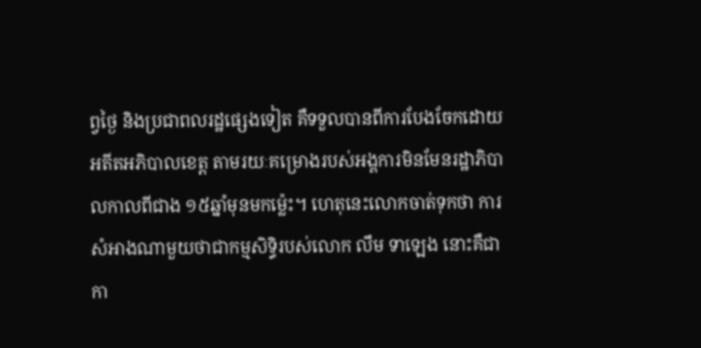ព្វថ្ងៃ និងប្រជាពលរដ្ឋផ្សេងទៀត គឺទទួលបានពីការបែងចែកដោយអតីតអភិបាលខេត្ត តាមរយៈគម្រោងរបស់អង្គការមិនមែនរដ្ឋាភិបាលកាលពីជាង ១៥ឆ្នាំមុនមកម្ល៉េះ។ ហេតុនេះលោកចាត់ទុកថា ការសំអាងណាមួយថាជាកម្មសិទ្ធិរបស់លោក លឹម ទាឡេង នោះគឺជាកា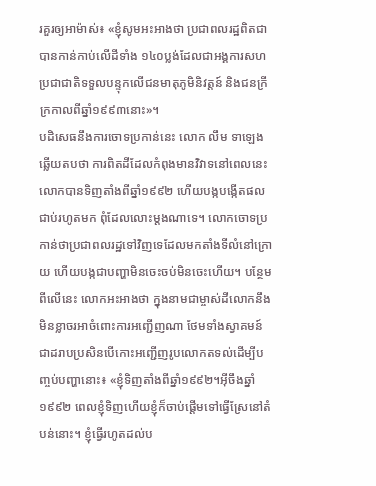រគួរឲ្យអាម៉ាស់៖ «ខ្ញុំសូមអះអាងថា ប្រជាពលរដ្ឋពិតជាបានកាន់កាប់លើដីទាំង ១៤០ប្លង់ដែលជាអង្គការសហប្រជាជាតិទទួលបន្ទុកលើជនមាតុភូមិនិវត្តន៍ និងជនក្រីក្រកាលពីឆ្នាំ១៩៩៣នោះ»។
បដិសេធនឹងការចោទប្រកាន់នេះ លោក លឹម ទាឡេង ឆ្លើយតបថា ការពិតដីដែលកំពុងមានវិវាទនៅពេលនេះ លោកបានទិញតាំងពីឆ្នាំ១៩៩២ ហើយបង្កបង្កើតផលជាប់រហូតមក ពុំដែលលោះម្ដងណាទេ។ លោកចោទប្រកាន់ថាប្រជាពលរដ្ឋទៅវិញទេដែលមកតាំងទីលំនៅក្រោយ ហើយបង្កជាបញ្ហាមិនចេះចប់មិនចេះហើយ។ បន្ថែមពីលើនេះ លោកអះអាងថា ក្នុងនាមជាម្ចាស់ដីលោកនឹងមិនខ្លាចរអាចំពោះការអញ្ជើញណា ថែមទាំងស្វាគមន៍ជាដរាបប្រសិនបើកោះអញ្ជើញរូបលោកតទល់ដើម្បីបញ្ចប់បញ្ហានោះ៖ «ខ្ញុំទិញតាំងពីឆ្នាំ១៩៩២។អ៊ីចឹងឆ្នាំ១៩៩២ ពេលខ្ញុំទិញហើយខ្ញុំក៏ចាប់ផ្ដើមទៅធ្វើស្រែនៅតំបន់នោះ។ ខ្ញុំធ្វើរហូតដល់ប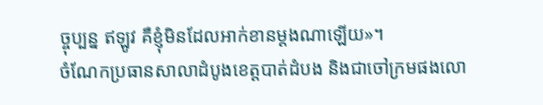ច្ចុប្បន្ន ឥឡូវ គឺខ្ញុំមិនដែលអាក់ខានម្ដងណាឡើយ»។
ចំណែកប្រធានសាលាដំបូងខេត្តបាត់ដំបង និងជាចៅក្រមផងលោ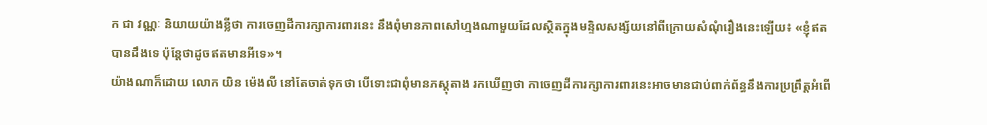ក ជា វណ្ណៈ និយាយយ៉ាងខ្លីថា ការចេញដីការក្សាការពារនេះ នឹងពុំមានភាពសៅហ្មងណាមួយដែលស្ថិតក្នុងមន្ទិលសង្ស័យនៅពីក្រោយសំណុំរឿងនេះឡើយ៖ «ខ្ញុំឥតបានដឹងទេ ប៉ុន្តែថាដូចឥតមានអីទេ»។
យ៉ាងណាក៏ដោយ លោក យិន ម៉េងលី នៅតែចាត់ទុកថា បើទោះជាពុំមានភស្តុតាង រកឃើញថា កាចេញដីការក្សាការពារនេះអាចមានជាប់ពាក់ព័ន្ធនឹងការប្រព្រឹត្តអំពើ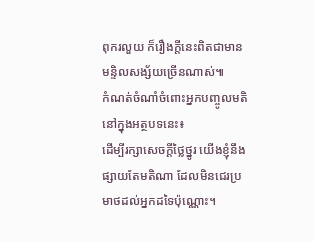ពុករលួយ ក៏រឿងក្ដីនេះពិតជាមានមន្ទិលសង្ស័យច្រើនណាស់៕
កំណត់ចំណាំចំពោះអ្នកបញ្ចូលមតិនៅក្នុងអត្ថបទនេះ៖
ដើម្បីរក្សាសេចក្ដីថ្លៃថ្នូរ យើងខ្ញុំនឹងផ្សាយតែមតិណា ដែលមិនជេរប្រមាថដល់អ្នកដទៃប៉ុណ្ណោះ។